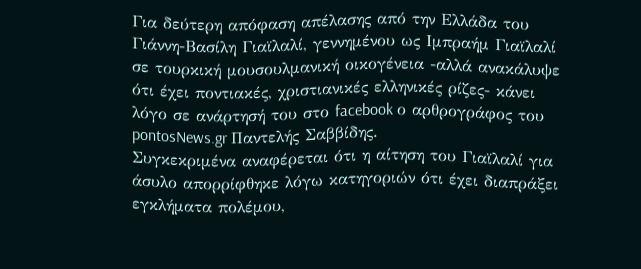Για δεύτερη απόφαση απέλασης από την Ελλάδα του Γιάννη-Βασίλη Γιαϊλαλί, γεννημένου ως Ιμπραήμ Γιαϊλαλί σε τουρκική μουσουλμανική οικογένεια -αλλά ανακάλυψε ότι έχει ποντιακές, χριστιανικές ελληνικές ρίζες- κάνει λόγο σε ανάρτησή του στο facebook ο αρθρογράφος του pontosNews.gr Παντελής Σαββίδης.
Συγκεκριμένα αναφέρεται ότι η αίτηση του Γιαϊλαλί για άσυλο απορρίφθηκε λόγω κατηγοριών ότι έχει διαπράξει εγκλήματα πολέμου,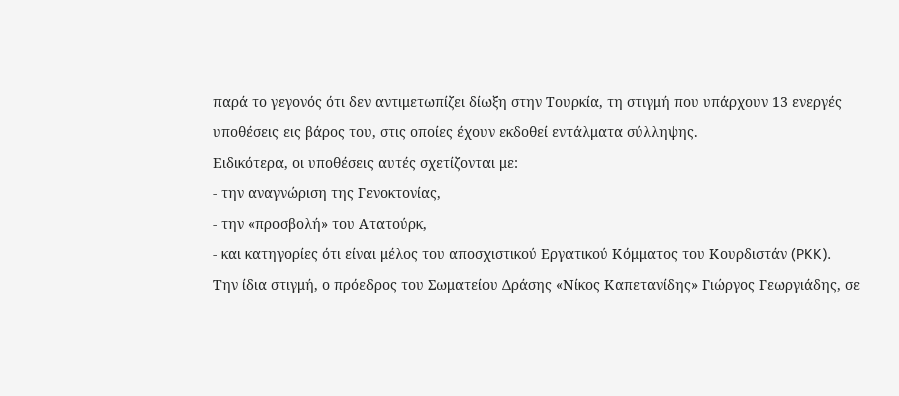παρά το γεγονός ότι δεν αντιμετωπίζει δίωξη στην Τουρκία, τη στιγμή που υπάρχουν 13 ενεργές υποθέσεις εις βάρος του, στις οποίες έχουν εκδοθεί εντάλματα σύλληψης.
Ειδικότερα, οι υποθέσεις αυτές σχετίζονται με:
- την αναγνώριση της Γενοκτονίας,
- την «προσβολή» του Ατατούρκ,
- και κατηγορίες ότι είναι μέλος του αποσχιστικού Εργατικού Κόμματος του Κουρδιστάν (PKK).
Την ίδια στιγμή, ο πρόεδρος του Σωματείου Δράσης «Νίκος Καπετανίδης» Γιώργος Γεωργιάδης, σε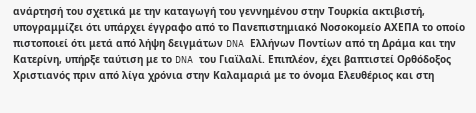ανάρτησή του σχετικά με την καταγωγή του γεννημένου στην Τουρκία ακτιβιστή, υπογραμμίζει ότι υπάρχει έγγραφο από το Πανεπιστημιακό Νοσοκομείο ΑΧΕΠΑ το οποίο πιστοποιεί ότι μετά από λήψη δειγμάτων DNA Ελλήνων Ποντίων από τη Δράμα και την Κατερίνη, υπήρξε ταύτιση με το DNA του Γιαϊλαλί. Επιπλέον, έχει βαπτιστεί Ορθόδοξος Χριστιανός πριν από λίγα χρόνια στην Καλαμαριά με το όνομα Ελευθέριος και στη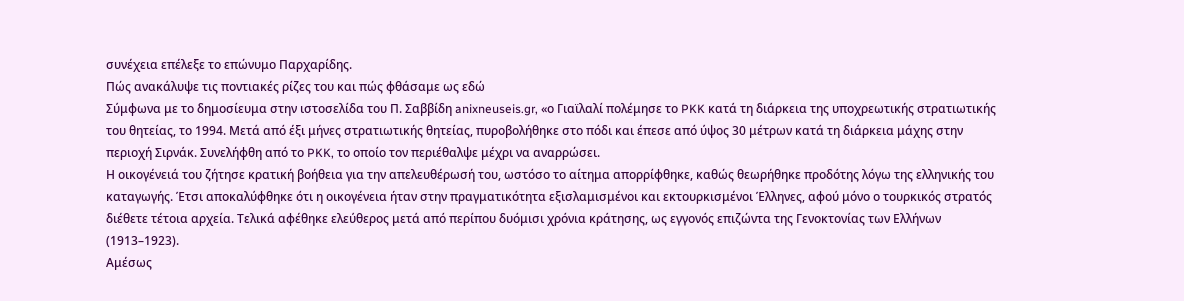συνέχεια επέλεξε το επώνυμο Παρχαρίδης.
Πώς ανακάλυψε τις ποντιακές ρίζες του και πώς φθάσαμε ως εδώ
Σύμφωνα με το δημοσίευμα στην ιστοσελίδα του Π. Σαββίδη anixneuseis.gr, «ο Γιαϊλαλί πολέμησε το PKK κατά τη διάρκεια της υποχρεωτικής στρατιωτικής του θητείας, το 1994. Μετά από έξι μήνες στρατιωτικής θητείας, πυροβολήθηκε στο πόδι και έπεσε από ύψος 30 μέτρων κατά τη διάρκεια μάχης στην περιοχή Σιρνάκ. Συνελήφθη από το PKK, το οποίο τον περιέθαλψε μέχρι να αναρρώσει.
Η οικογένειά του ζήτησε κρατική βοήθεια για την απελευθέρωσή του, ωστόσο το αίτημα απορρίφθηκε, καθώς θεωρήθηκε προδότης λόγω της ελληνικής του καταγωγής. Έτσι αποκαλύφθηκε ότι η οικογένεια ήταν στην πραγματικότητα εξισλαμισμένοι και εκτουρκισμένοι Έλληνες, αφού μόνο ο τουρκικός στρατός διέθετε τέτοια αρχεία. Τελικά αφέθηκε ελεύθερος μετά από περίπου δυόμισι χρόνια κράτησης, ως εγγονός επιζώντα της Γενοκτονίας των Ελλήνων (1913–1923).
Αμέσως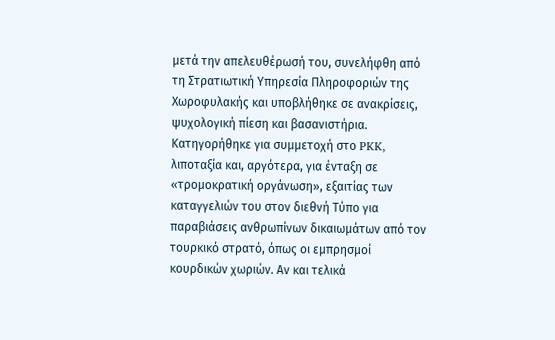μετά την απελευθέρωσή του, συνελήφθη από τη Στρατιωτική Υπηρεσία Πληροφοριών της Χωροφυλακής και υποβλήθηκε σε ανακρίσεις, ψυχολογική πίεση και βασανιστήρια. Κατηγορήθηκε για συμμετοχή στο PKK, λιποταξία και, αργότερα, για ένταξη σε «τρομοκρατική οργάνωση», εξαιτίας των καταγγελιών του στον διεθνή Τύπο για παραβιάσεις ανθρωπίνων δικαιωμάτων από τον τουρκικό στρατό, όπως οι εμπρησμοί κουρδικών χωριών. Αν και τελικά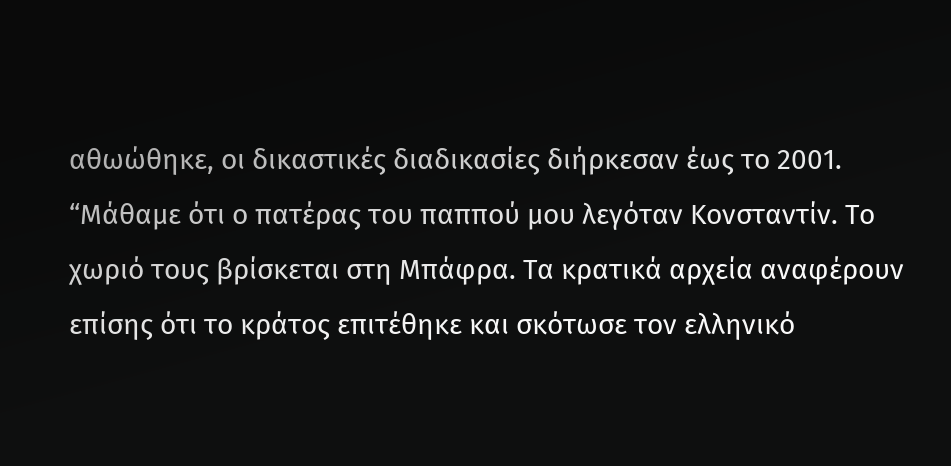αθωώθηκε, οι δικαστικές διαδικασίες διήρκεσαν έως το 2001.
“Μάθαμε ότι ο πατέρας του παππού μου λεγόταν Κονσταντίν. Το χωριό τους βρίσκεται στη Μπάφρα. Τα κρατικά αρχεία αναφέρουν επίσης ότι το κράτος επιτέθηκε και σκότωσε τον ελληνικό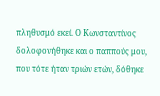πληθυσμό εκεί. Ο Κωνσταντίνος δολοφονήθηκε και ο παππούς μου, που τότε ήταν τριών ετών, δόθηκε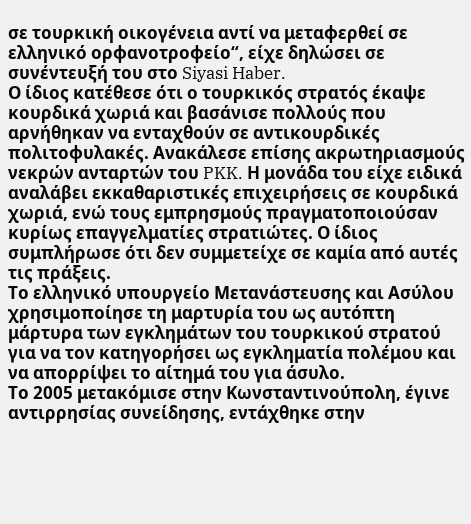σε τουρκική οικογένεια αντί να μεταφερθεί σε ελληνικό ορφανοτροφείο“, είχε δηλώσει σε συνέντευξή του στο Siyasi Haber.
Ο ίδιος κατέθεσε ότι ο τουρκικός στρατός έκαψε κουρδικά χωριά και βασάνισε πολλούς που αρνήθηκαν να ενταχθούν σε αντικουρδικές πολιτοφυλακές. Ανακάλεσε επίσης ακρωτηριασμούς νεκρών ανταρτών του PKK. Η μονάδα του είχε ειδικά αναλάβει εκκαθαριστικές επιχειρήσεις σε κουρδικά χωριά, ενώ τους εμπρησμούς πραγματοποιούσαν κυρίως επαγγελματίες στρατιώτες. Ο ίδιος συμπλήρωσε ότι δεν συμμετείχε σε καμία από αυτές τις πράξεις.
Το ελληνικό υπουργείο Μετανάστευσης και Ασύλου χρησιμοποίησε τη μαρτυρία του ως αυτόπτη μάρτυρα των εγκλημάτων του τουρκικού στρατού για να τον κατηγορήσει ως εγκληματία πολέμου και να απορρίψει το αίτημά του για άσυλο.
Το 2005 μετακόμισε στην Κωνσταντινούπολη, έγινε αντιρρησίας συνείδησης, εντάχθηκε στην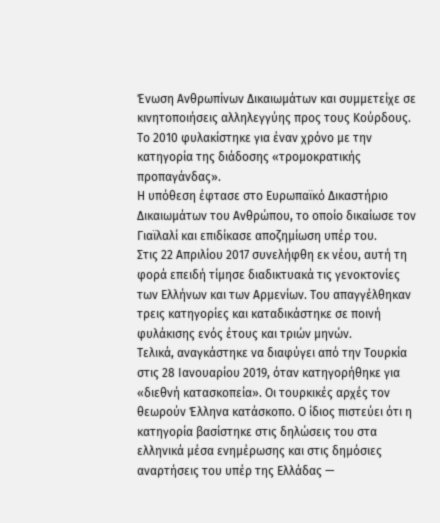Ένωση Ανθρωπίνων Δικαιωμάτων και συμμετείχε σε κινητοποιήσεις αλληλεγγύης προς τους Κούρδους. Το 2010 φυλακίστηκε για έναν χρόνο με την κατηγορία της διάδοσης «τρομοκρατικής προπαγάνδας».
Η υπόθεση έφτασε στο Ευρωπαϊκό Δικαστήριο Δικαιωμάτων του Ανθρώπου, το οποίο δικαίωσε τον Γιαϊλαλί και επιδίκασε αποζημίωση υπέρ του.
Στις 22 Απριλίου 2017 συνελήφθη εκ νέου, αυτή τη φορά επειδή τίμησε διαδικτυακά τις γενοκτονίες των Ελλήνων και των Αρμενίων. Του απαγγέλθηκαν τρεις κατηγορίες και καταδικάστηκε σε ποινή φυλάκισης ενός έτους και τριών μηνών.
Τελικά, αναγκάστηκε να διαφύγει από την Τουρκία στις 28 Ιανουαρίου 2019, όταν κατηγορήθηκε για «διεθνή κατασκοπεία». Οι τουρκικές αρχές τον θεωρούν Έλληνα κατάσκοπο. Ο ίδιος πιστεύει ότι η κατηγορία βασίστηκε στις δηλώσεις του στα ελληνικά μέσα ενημέρωσης και στις δημόσιες αναρτήσεις του υπέρ της Ελλάδας —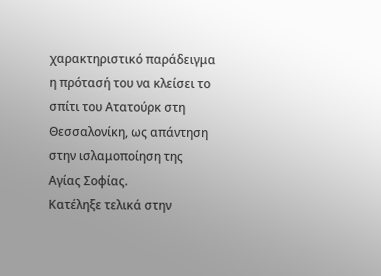χαρακτηριστικό παράδειγμα η πρότασή του να κλείσει το σπίτι του Ατατούρκ στη Θεσσαλονίκη, ως απάντηση στην ισλαμοποίηση της Αγίας Σοφίας.
Κατέληξε τελικά στην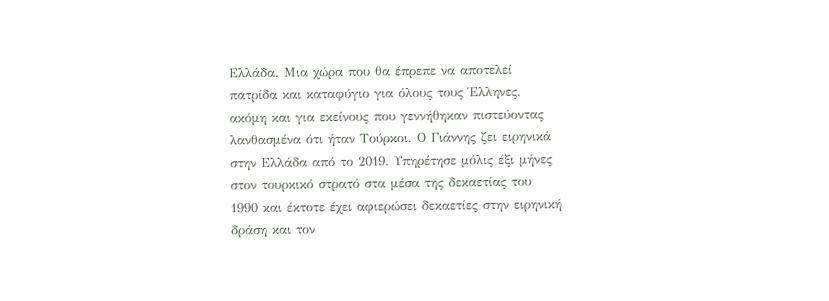Ελλάδα. Μια χώρα που θα έπρεπε να αποτελεί πατρίδα και καταφύγιο για όλους τους Έλληνες, ακόμη και για εκείνους που γεννήθηκαν πιστεύοντας λανθασμένα ότι ήταν Τούρκοι. Ο Γιάννης ζει ειρηνικά στην Ελλάδα από το 2019. Υπηρέτησε μόλις έξι μήνες στον τουρκικό στρατό στα μέσα της δεκαετίας του 1990 και έκτοτε έχει αφιερώσει δεκαετίες στην ειρηνική δράση και τον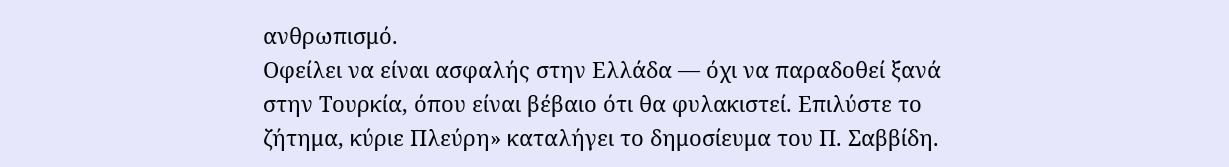ανθρωπισμό.
Οφείλει να είναι ασφαλής στην Ελλάδα — όχι να παραδοθεί ξανά στην Τουρκία, όπου είναι βέβαιο ότι θα φυλακιστεί. Επιλύστε το ζήτημα, κύριε Πλεύρη» καταλήγει το δημοσίευμα του Π. Σαββίδη.